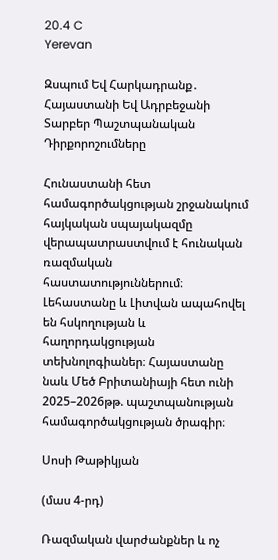20.4 C
Yerevan

Զսպում Եվ Հարկադրանք․ Հայաստանի Եվ Ադրբեջանի Տարբեր Պաշտպանական Դիրքորոշումները

Հունաստանի հետ համագործակցության շրջանակում հայկական սպայակազմը վերապատրաստվում է հունական ռազմական հաստատություններում։ Լեհաստանը և Լիտվան ապահովել են հսկողության և հաղորդակցության տեխնոլոգիաներ։ Հայաստանը նաև Մեծ Բրիտանիայի հետ ունի 2025–2026թթ. պաշտպանության համագործակցության ծրագիր։

Սոսի Թաթիկյան

(մաս 4‑րդ)

Ռազմական վարժանքներ և ոչ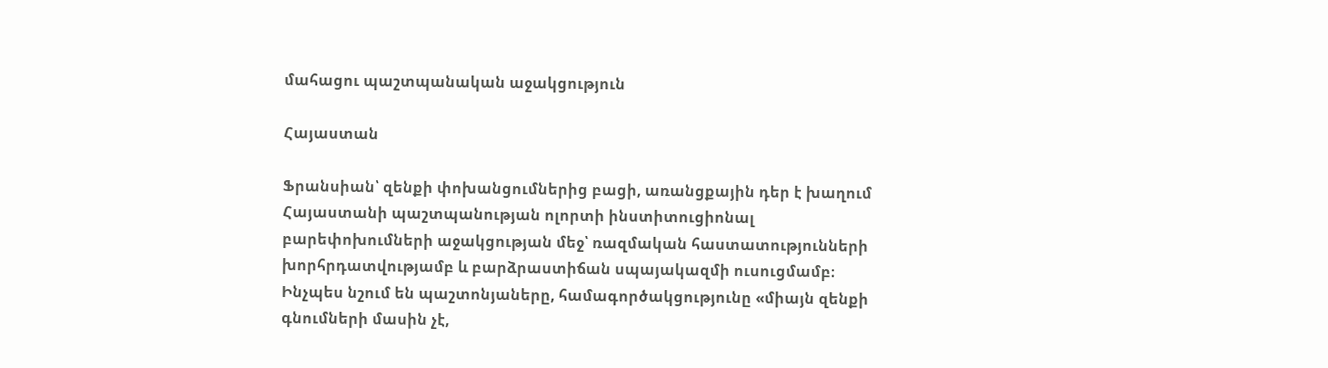մահացու պաշտպանական աջակցություն

Հայաստան

Ֆրանսիան՝ զենքի փոխանցումներից բացի, առանցքային դեր է խաղում Հայաստանի պաշտպանության ոլորտի ինստիտուցիոնալ բարեփոխումների աջակցության մեջ՝ ռազմական հաստատությունների խորհրդատվությամբ և բարձրաստիճան սպայակազմի ուսուցմամբ։ Ինչպես նշում են պաշտոնյաները, համագործակցությունը «միայն զենքի գնումների մասին չէ,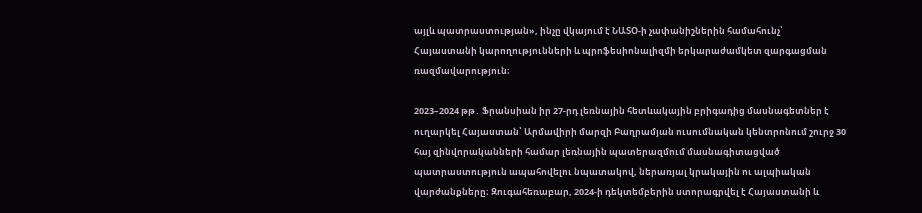այլև պատրաստության», ինչը վկայում է ՆԱՏՕ‑ի չափանիշներին համահունչ՝ Հայաստանի կարողությունների և պրոֆեսիոնալիզմի երկարաժամկետ զարգացման ռազմավարություն։

2023–2024 թթ․ Ֆրանսիան իր 27-րդ լեռնային հետևակային բրիգադից մասնագետներ է ուղարկել Հայաստան՝ Արմավիրի մարզի Բաղրամյան ուսումնական կենտրոնում շուրջ 30 հայ զինվորականների համար լեռնային պատերազմում մասնագիտացված պատրաստություն ապահովելու նպատակով, ներառյալ կրակային ու ալպիական վարժանքները։ Զուգահեռաբար, 2024‑ի դեկտեմբերին ստորագրվել է Հայաստանի և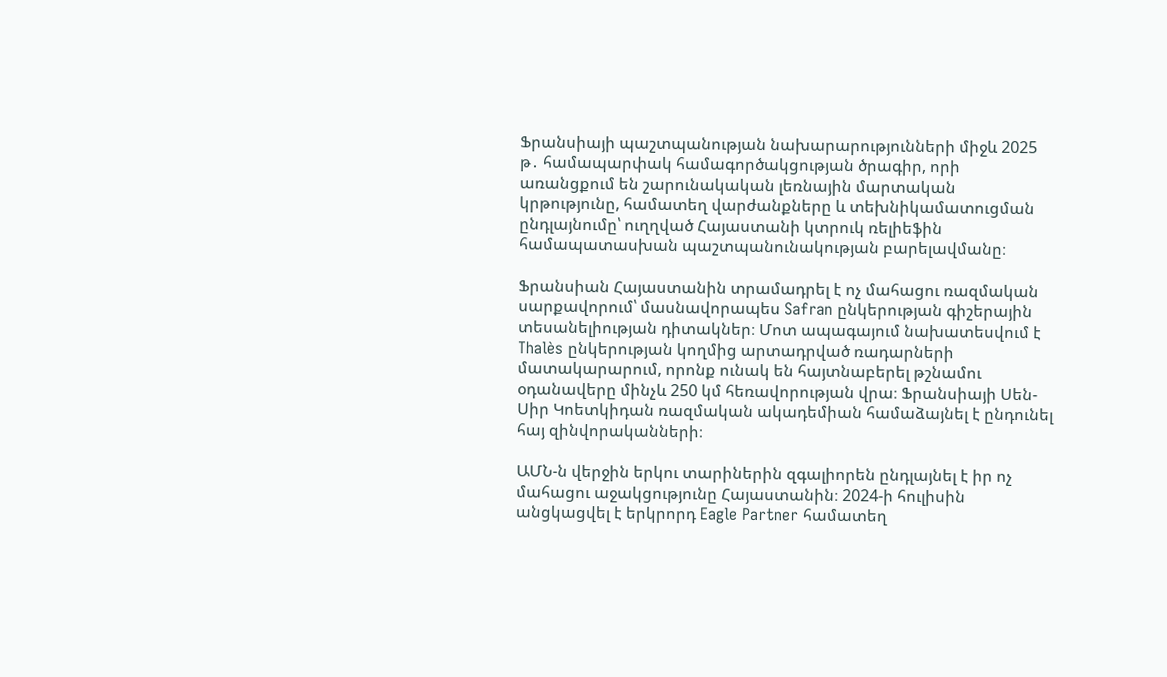Ֆրանսիայի պաշտպանության նախարարությունների միջև 2025 թ․ համապարփակ համագործակցության ծրագիր, որի առանցքում են շարունակական լեռնային մարտական կրթությունը, համատեղ վարժանքները և տեխնիկամատուցման ընդլայնումը՝ ուղղված Հայաստանի կտրուկ ռելիեֆին համապատասխան պաշտպանունակության բարելավմանը։

Ֆրանսիան Հայաստանին տրամադրել է ոչ մահացու ռազմական սարքավորում՝ մասնավորապես Safran ընկերության գիշերային տեսանելիության դիտակներ։ Մոտ ապագայում նախատեսվում է Thalès ընկերության կողմից արտադրված ռադարների մատակարարում, որոնք ունակ են հայտնաբերել թշնամու օդանավերը մինչև 250 կմ հեռավորության վրա։ Ֆրանսիայի Սեն-Սիր Կոետկիդան ռազմական ակադեմիան համաձայնել է ընդունել հայ զինվորականների։

ԱՄՆ‑ն վերջին երկու տարիներին զգալիորեն ընդլայնել է իր ոչ մահացու աջակցությունը Հայաստանին։ 2024‑ի հուլիսին անցկացվել է երկրորդ Eagle Partner համատեղ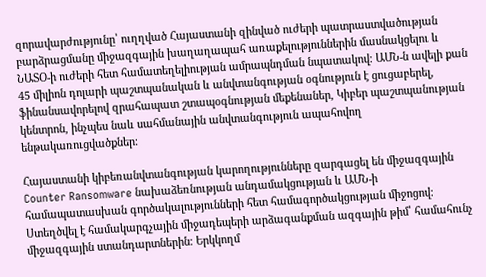զորավարժությունը՝ ուղղված Հայաստանի զինված ուժերի պատրաստվածության բարձրացմանը միջազգային խաղաղապահ առաքելություններին մասնակցելու և ՆԱՏՕ‑ի ուժերի հետ համատեղելիության ամրապնդման նպատակով։ ԱՄՆ‑ն ավելի քան 45 միլիոն դոլարի պաշտպանական և անվտանգության օգնություն է ցուցաբերել, ֆինանսավորելով զրահապատ շտապօգնության մեքենաներ, Կիբեր պաշտպանության կենտրոն, ինչպես նաև սահմանային անվտանգություն ապահովող ենթակառուցվածքներ։

Հայաստանի կիբեռանվտանգության կարողությունները զարգացել են միջազգային Counter Ransomware նախաձեռնության անդամակցության և ԱՄՆ‑ի համապատասխան գործակալությունների հետ համագործակցության միջոցով։ Ստեղծվել է համակարգչային միջադեպերի արձագանքման ազգային թիմ՝ համահունչ միջազգային ստանդարտներին։ Երկկողմ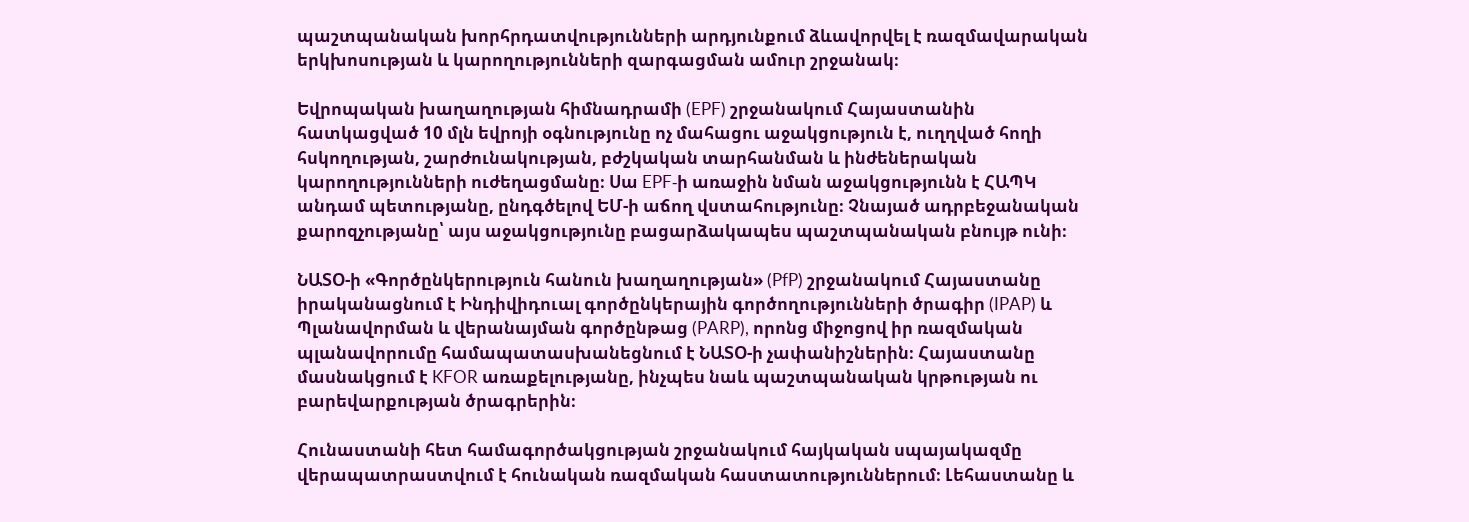պաշտպանական խորհրդատվությունների արդյունքում ձևավորվել է ռազմավարական երկխոսության և կարողությունների զարգացման ամուր շրջանակ։

Եվրոպական խաղաղության հիմնադրամի (EPF) շրջանակում Հայաստանին հատկացված 10 մլն եվրոյի օգնությունը ոչ մահացու աջակցություն է, ուղղված հողի հսկողության, շարժունակության, բժշկական տարհանման և ինժեներական կարողությունների ուժեղացմանը։ Սա EPF‑ի առաջին նման աջակցությունն է ՀԱՊԿ անդամ պետությանը, ընդգծելով ԵՄ‑ի աճող վստահությունը։ Չնայած ադրբեջանական քարոզչությանը՝ այս աջակցությունը բացարձակապես պաշտպանական բնույթ ունի։

ՆԱՏՕ‑ի «Գործընկերություն հանուն խաղաղության» (PfP) շրջանակում Հայաստանը իրականացնում է Ինդիվիդուալ գործընկերային գործողությունների ծրագիր (IPAP) և Պլանավորման և վերանայման գործընթաց (PARP), որոնց միջոցով իր ռազմական պլանավորումը համապատասխանեցնում է ՆԱՏՕ‑ի չափանիշներին։ Հայաստանը մասնակցում է KFOR առաքելությանը, ինչպես նաև պաշտպանական կրթության ու բարեվարքության ծրագրերին։

Հունաստանի հետ համագործակցության շրջանակում հայկական սպայակազմը վերապատրաստվում է հունական ռազմական հաստատություններում։ Լեհաստանը և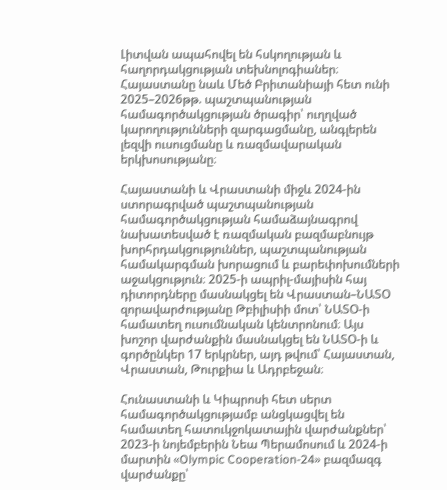Լիտվան ապահովել են հսկողության և հաղորդակցության տեխնոլոգիաներ։ Հայաստանը նաև Մեծ Բրիտանիայի հետ ունի 2025–2026թթ. պաշտպանության համագործակցության ծրագիր՝ ուղղված կարողությունների զարգացմանը, անգլերեն լեզվի ուսուցմանը և ռազմավարական երկխոսությանը։

Հայաստանի և Վրաստանի միջև 2024-ին ստորագրված պաշտպանության համագործակցության համաձայնագրով նախատեսված է ռազմական բազմաբնույթ խորհրդակցություններ, պաշտպանության համակարգման խորացում և բարեփոխումների աջակցություն։ 2025‑ի ապրիլ-մայիսին հայ դիտորդները մասնակցել են Վրաստան–ՆԱՏՕ զորավարժությանը Թբիլիսիի մոտ՝ ՆԱՏՕ‑ի համատեղ ուսումնական կենտրոնում։ Այս խոշոր վարժանքին մասնակցել են ՆԱՏՕ‑ի և գործընկեր 17 երկրներ, այդ թվում՝ Հայաստան, Վրաստան, Թուրքիա և Ադրբեջան։

Հունաստանի և Կիպրոսի հետ սերտ համագործակցությամբ անցկացվել են համատեղ հատուկջոկատային վարժանքներ՝ 2023‑ի նոյեմբերին Նեա Պերամոսում և 2024‑ի մարտին «Olympic Cooperation-24» բազմազգ վարժանքը՝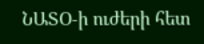ՆԱՏՕ‑ի ուժերի հետ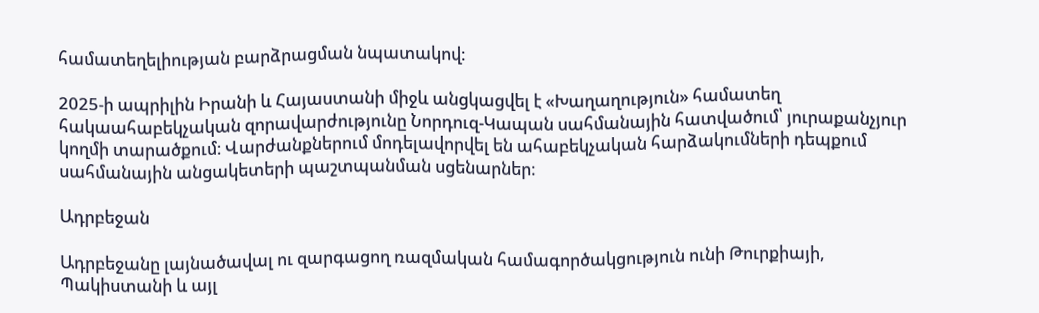համատեղելիության բարձրացման նպատակով։

2025‑ի ապրիլին Իրանի և Հայաստանի միջև անցկացվել է «Խաղաղություն» համատեղ հակաահաբեկչական զորավարժությունը Նորդուզ-Կապան սահմանային հատվածում՝ յուրաքանչյուր կողմի տարածքում։ Վարժանքներում մոդելավորվել են ահաբեկչական հարձակումների դեպքում սահմանային անցակետերի պաշտպանման սցենարներ։

Ադրբեջան

Ադրբեջանը լայնածավալ ու զարգացող ռազմական համագործակցություն ունի Թուրքիայի, Պակիստանի և այլ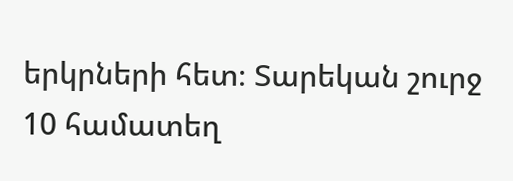երկրների հետ։ Տարեկան շուրջ 10 համատեղ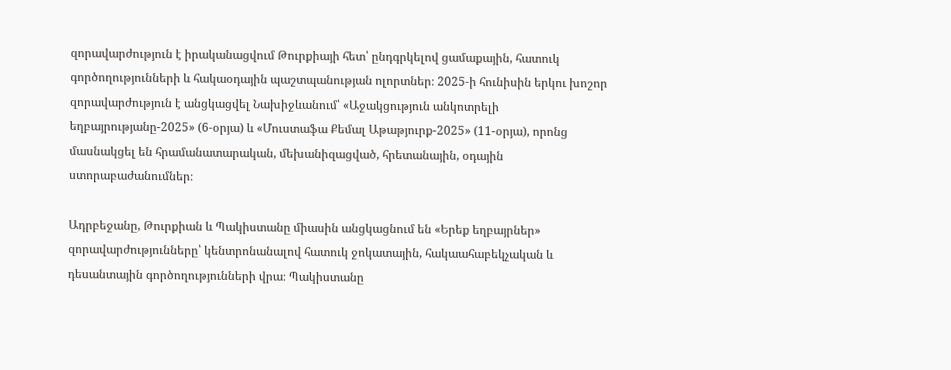զորավարժություն է իրականացվում Թուրքիայի հետ՝ ընդգրկելով ցամաքային, հատուկ գործողությունների և հակաօդային պաշտպանության ոլորտներ։ 2025‑ի հունիսին երկու խոշոր զորավարժություն է անցկացվել Նախիջևանում՝ «Աջակցություն անկոտրելի եղբայրությանը-2025» (6‑օրյա) և «Մուստաֆա Քեմալ Աթաթյուրք-2025» (11-օրյա), որոնց մասնակցել են հրամանատարական, մեխանիզացված, հրետանային, օդային ստորաբաժանումներ։

Ադրբեջանը, Թուրքիան և Պակիստանը միասին անցկացնում են «Երեք եղբայրներ» զորավարժությունները՝ կենտրոնանալով հատուկ ջոկատային, հակաահաբեկչական և դեսանտային գործողությունների վրա։ Պակիստանը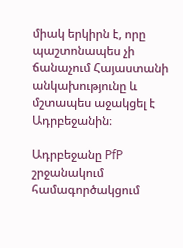միակ երկիրն է, որը պաշտոնապես չի ճանաչում Հայաստանի անկախությունը և մշտապես աջակցել է Ադրբեջանին։

Ադրբեջանը PfP շրջանակում համագործակցում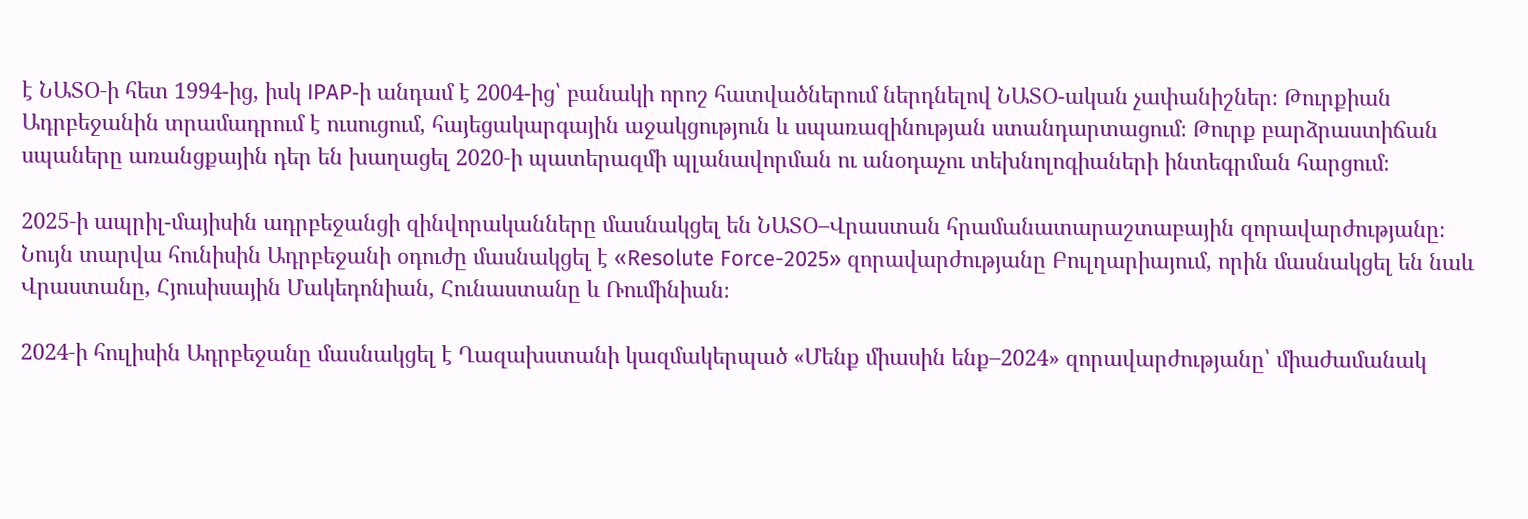է ՆԱՏՕ‑ի հետ 1994-ից, իսկ IPAP‑ի անդամ է 2004-ից՝ բանակի որոշ հատվածներում ներդնելով ՆԱՏՕ-ական չափանիշներ։ Թուրքիան Ադրբեջանին տրամադրում է ուսուցում, հայեցակարգային աջակցություն և սպառազինության ստանդարտացում։ Թուրք բարձրաստիճան սպաները առանցքային դեր են խաղացել 2020‑ի պատերազմի պլանավորման ու անօդաչու տեխնոլոգիաների ինտեգրման հարցում։

2025‑ի ապրիլ-մայիսին ադրբեջանցի զինվորականները մասնակցել են ՆԱՏՕ–Վրաստան հրամանատարաշտաբային զորավարժությանը։ Նույն տարվա հունիսին Ադրբեջանի օդուժը մասնակցել է «Resolute Force-2025» զորավարժությանը Բուլղարիայում, որին մասնակցել են նաև Վրաստանը, Հյուսիսային Մակեդոնիան, Հունաստանը և Ռումինիան։

2024‑ի հուլիսին Ադրբեջանը մասնակցել է Ղազախստանի կազմակերպած «Մենք միասին ենք–2024» զորավարժությանը՝ միաժամանակ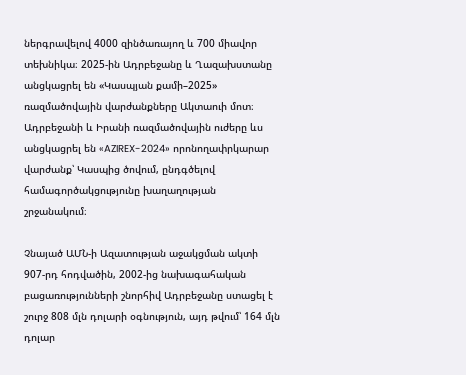ներգրավելով 4000 զինծառայող և 700 միավոր տեխնիկա։ 2025-ին Ադրբեջանը և Ղազախստանը անցկացրել են «Կասպյան քամի–2025» ռազմածովային վարժանքները Ակտաուի մոտ։ Ադրբեջանի և Իրանի ռազմածովային ուժերը ևս անցկացրել են «AZIREX-2024» որոնողափրկարար վարժանք՝ Կասպից ծովում, ընդգծելով համագործակցությունը խաղաղության շրջանակում։

Չնայած ԱՄՆ‑ի Ազատության աջակցման ակտի 907-րդ հոդվածին, 2002-ից նախագահական բացառությունների շնորհիվ Ադրբեջանը ստացել է շուրջ 808 մլն դոլարի օգնություն, այդ թվում՝ 164 մլն դոլար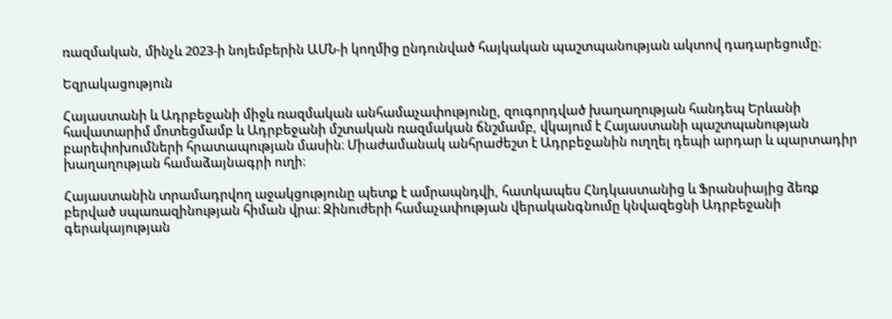ռազմական, մինչև 2023‑ի նոյեմբերին ԱՄՆ‑ի կողմից ընդունված հայկական պաշտպանության ակտով դադարեցումը։

Եզրակացություն

Հայաստանի և Ադրբեջանի միջև ռազմական անհամաչափությունը, զուգորդված խաղաղության հանդեպ Երևանի հավատարիմ մոտեցմամբ և Ադրբեջանի մշտական ռազմական ճնշմամբ, վկայում է Հայաստանի պաշտպանության բարեփոխումների հրատապության մասին։ Միաժամանակ անհրաժեշտ է Ադրբեջանին ուղղել դեպի արդար և պարտադիր խաղաղության համաձայնագրի ուղի։

Հայաստանին տրամադրվող աջակցությունը պետք է ամրապնդվի, հատկապես Հնդկաստանից և Ֆրանսիայից ձեռք բերված սպառազինության հիման վրա։ Զինուժերի համաչափության վերականգնումը կնվազեցնի Ադրբեջանի գերակայության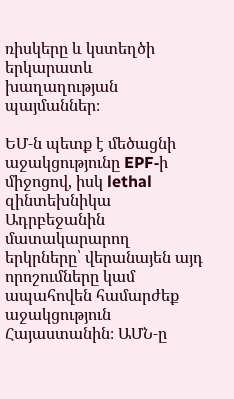ռիսկերը և կստեղծի երկարատև խաղաղության պայմաններ։

ԵՄ‑ն պետք է մեծացնի աջակցությունը EPF‑ի միջոցով, իսկ lethal զինտեխնիկա Ադրբեջանին մատակարարող երկրները՝ վերանայեն այդ որոշումները կամ ապահովեն համարժեք աջակցություն Հայաստանին։ ԱՄՆ‑ը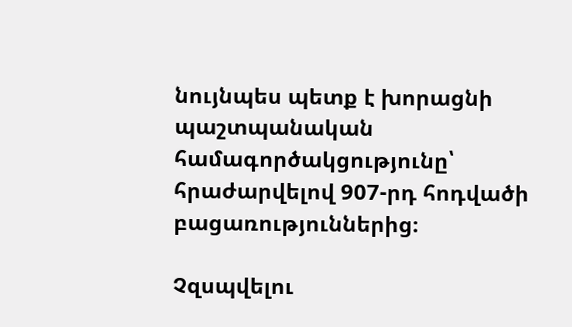նույնպես պետք է խորացնի պաշտպանական համագործակցությունը՝ հրաժարվելով 907-րդ հոդվածի բացառություններից։

Չզսպվելու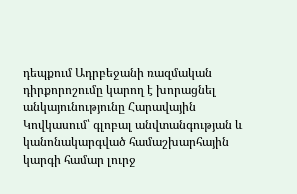դեպքում Ադրբեջանի ռազմական դիրքորոշումը կարող է խորացնել անկայունությունը Հարավային Կովկասում՝ գլոբալ անվտանգության և կանոնակարգված համաշխարհային կարգի համար լուրջ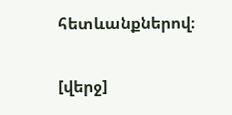հետևանքներով։

[վերջ]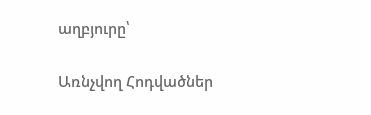աղբյուրը՝

Առնչվող Հոդվածներ